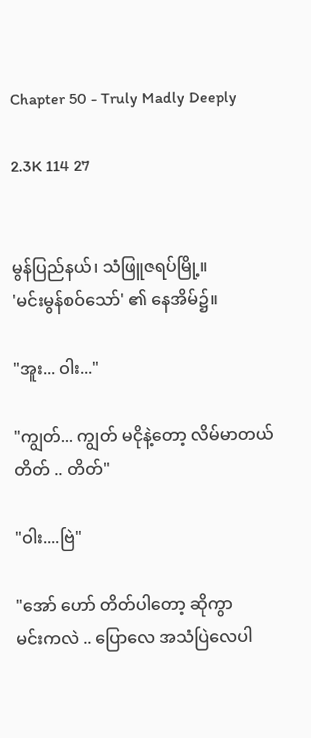Chapter 50 - Truly Madly Deeply

2.3K 114 27


မွန်ပြည်နယ်၊ သံဖြူဇရပ်မြို့။
'မင်းမွန်စဝ်သော်' ၏ နေအိမ်၌။

"အူး... ဝါး..."

"ကျွတ်... ကျွတ် မငိုနဲ့တော့ လိမ်မာတယ်
တိတ် .. တိတ်"

"ဝါး....ဗြဲ"

"အော် ဟော် တိတ်ပါတော့ ဆိုကွာ
မင်းကလဲ .. ပြောလေ အသံပြဲလေပါ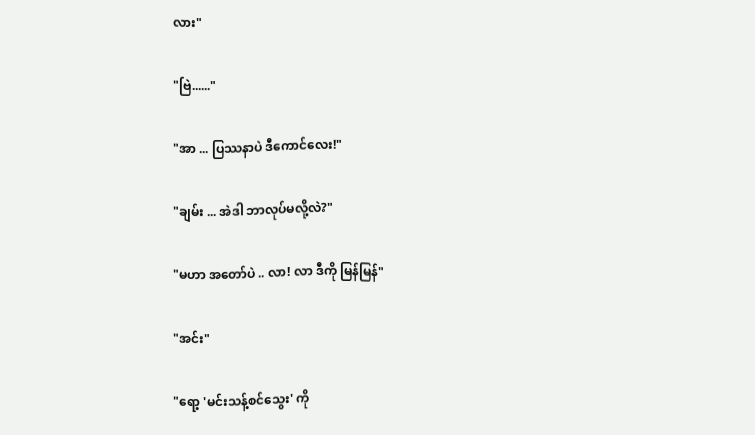လား"

"ဗြဲ......"

"အာ ... ပြဿနာပဲ ဒီကောင်လေး!"

"ချမ်း ... အဲဒါ ဘာလုပ်မလို့လဲ?"

"မဟာ အတော်ပဲ .. လာ! လာ ဒီကို မြန်မြန်"

"အင်း"

"ရော့ 'မင်းသန့်စင်သွေး' ကို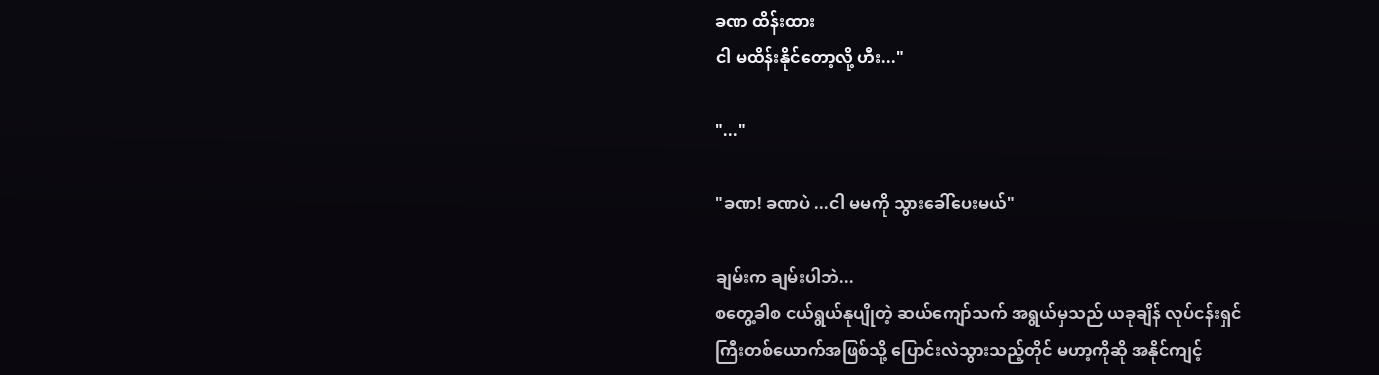ခဏ ထိန်းထား
ငါ မထိန်းနိုင်တော့လို့ ဟီး..."

"..."

"ခဏ! ခဏပဲ ...ငါ မမကို သွားခေါ်ပေးမယ်"

ချမ်းက ချမ်းပါဘဲ...
စတွေ့ခါစ ငယ်ရွယ်နုပျိုတဲ့ ဆယ်ကျော်သက် အရွယ်မှသည် ယခုချိန် လုပ်ငန်းရှင်ကြီးတစ်ယောက်အဖြစ်သို့ ပြောင်းလဲသွားသည့်တိုင် မဟာ့ကိုဆို အနိုင်ကျင့်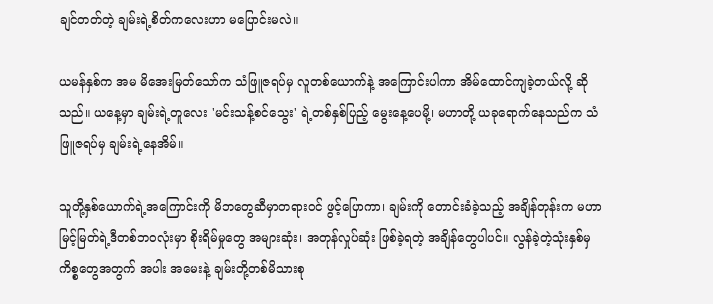ချင်တတ်တဲ့ ချမ်းရဲ့စိတ်ကလေးဟာ မပြောင်းမလဲ။

ယမန်နှစ်က အမ မိအေးမြတ်သော်က သံဖြူဇရပ်မှ လူတစ်ယောက်နဲ့ အကြောင်းပါကာ အိမ်ထောင်ကျခဲ့တယ်လို့ ဆိုသည်။ ယနေ့မှာ ချမ်းရဲ့တူလေး 'မင်းသန့်စင်သွေး' ရဲ့တစ်နှစ်ပြည့် မွေးနေ့ပေမို့၊ မဟာတို့ ယခုရောက်နေသည်က သံဖြူဇရပ်မှ ချမ်းရဲ့နေအိမ်။

သူတို့နှစ်ယောက်ရဲ့အကြောင်းကို မိဘတွေဆီမှာတရားဝင် ဖွင့်ပြောကာ၊ ချမ်းကို တောင်းခံခဲ့သည့် အချိန်တုန်းက မဟာမြင့်မြတ်ရဲ့ဒီတစ်ဘဝလုံးမှာ စိုးရိမ်မှုတွေ အများဆုံး၊ အတုန်လှုပ်ဆုံး ဖြစ်ခဲ့ရတဲ့ အချိန်တွေပါပင်။ လွန်ခဲ့တဲ့သုံးနှစ်မှ ကိစ္စတွေအတွက် အပါး အမေးနဲ့ ချမ်းတို့တစ်မိသားစု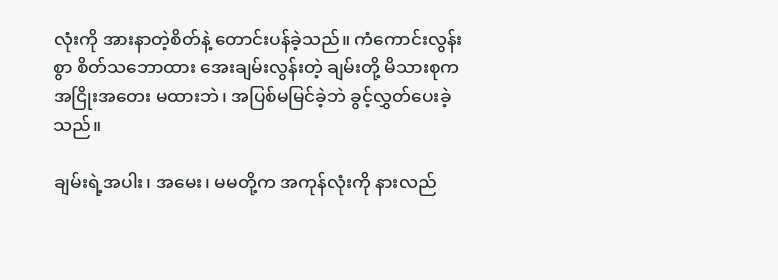လုံးကို အားနာတဲ့စိတ်နဲ့ တောင်းပန်ခဲ့သည်။ ကံကောင်းလွန်းစွာ စိတ်သဘောထား အေးချမ်းလွန်းတဲ့ ချမ်းတို့ မိသားစုက အငြိုးအတေး မထားဘဲ၊ အပြစ်မမြင်ခဲ့ဘဲ ခွင့်လွှတ်ပေးခဲ့သည်။

ချမ်းရဲ့အပါး၊ အမေး၊ မမတို့က အကုန်လုံးကို နားလည်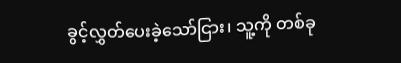ခွင့်လွှတ်ပေးခဲ့သော်ငြား၊ သူ့ကို တစ်ခု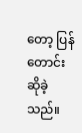တော့ ပြန်တောင်းဆိုခဲ့သည်။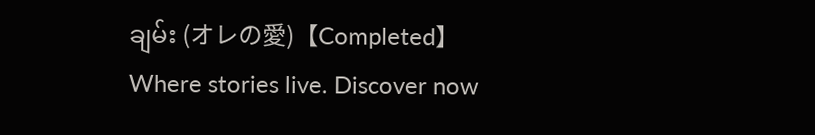ချမ်း (オレの愛)【Completed】Where stories live. Discover now